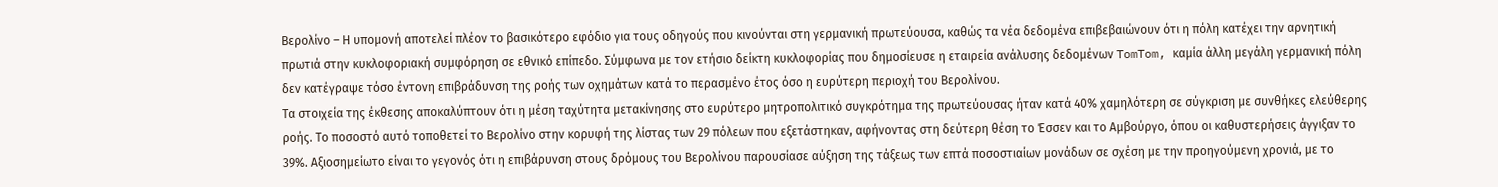Βερολίνο – Η υπομονή αποτελεί πλέον το βασικότερο εφόδιο για τους οδηγούς που κινούνται στη γερμανική πρωτεύουσα, καθώς τα νέα δεδομένα επιβεβαιώνουν ότι η πόλη κατέχει την αρνητική πρωτιά στην κυκλοφοριακή συμφόρηση σε εθνικό επίπεδο. Σύμφωνα με τον ετήσιο δείκτη κυκλοφορίας που δημοσίευσε η εταιρεία ανάλυσης δεδομένων TomTom, καμία άλλη μεγάλη γερμανική πόλη δεν κατέγραψε τόσο έντονη επιβράδυνση της ροής των οχημάτων κατά το περασμένο έτος όσο η ευρύτερη περιοχή του Βερολίνου.
Τα στοιχεία της έκθεσης αποκαλύπτουν ότι η μέση ταχύτητα μετακίνησης στο ευρύτερο μητροπολιτικό συγκρότημα της πρωτεύουσας ήταν κατά 40% χαμηλότερη σε σύγκριση με συνθήκες ελεύθερης ροής. Το ποσοστό αυτό τοποθετεί το Βερολίνο στην κορυφή της λίστας των 29 πόλεων που εξετάστηκαν, αφήνοντας στη δεύτερη θέση το Έσσεν και το Αμβούργο, όπου οι καθυστερήσεις άγγιξαν το 39%. Αξιοσημείωτο είναι το γεγονός ότι η επιβάρυνση στους δρόμους του Βερολίνου παρουσίασε αύξηση της τάξεως των επτά ποσοστιαίων μονάδων σε σχέση με την προηγούμενη χρονιά, με το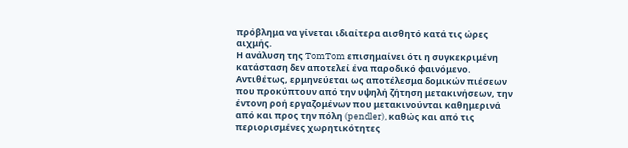πρόβλημα να γίνεται ιδιαίτερα αισθητό κατά τις ώρες αιχμής.
Η ανάλυση της TomTom επισημαίνει ότι η συγκεκριμένη κατάσταση δεν αποτελεί ένα παροδικό φαινόμενο. Αντιθέτως, ερμηνεύεται ως αποτέλεσμα δομικών πιέσεων που προκύπτουν από την υψηλή ζήτηση μετακινήσεων, την έντονη ροή εργαζομένων που μετακινούνται καθημερινά από και προς την πόλη (pendler), καθώς και από τις περιορισμένες χωρητικότητες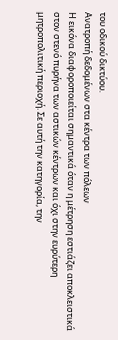του οδικού δικτύου.
Ανατροπή δεδομένων στα κέντρα των πόλεων
Η εικόνα διαφοροποιείται σημαντικά όταν η μέτρηση εστιάζει αποκλειστικά στον στενό πυρήνα των αστικών κέντρων και όχι στην ευρύτερη μητροπολιτική περιοχή. Σε αυτή την κατηγορία, την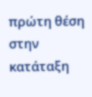πρώτη θέση στην κατάταξη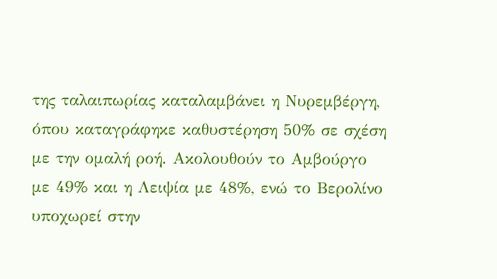της ταλαιπωρίας καταλαμβάνει η Νυρεμβέργη, όπου καταγράφηκε καθυστέρηση 50% σε σχέση με την ομαλή ροή. Ακολουθούν το Αμβούργο με 49% και η Λειψία με 48%, ενώ το Βερολίνο υποχωρεί στην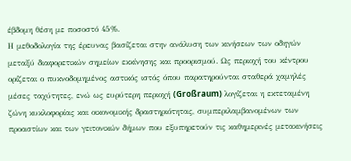έβδομη θέση με ποσοστό 45%.
Η μεθοδολογία της έρευνας βασίζεται στην ανάλυση των κινήσεων των οδηγών μεταξύ διαφορετικών σημείων εκκίνησης και προορισμού. Ως περιοχή του κέντρου ορίζεται ο πυκνοδομημένος αστικός ιστός όπου παρατηρούνται σταθερά χαμηλές μέσες ταχύτητες, ενώ ως ευρύτερη περιοχή (Großraum) λογίζεται η εκτεταμένη ζώνη κυκλοφορίας και οικονομικής δραστηριότητας, συμπεριλαμβανομένων των προαστίων και των γειτονικών δήμων που εξυπηρετούν τις καθημερινές μετακινήσεις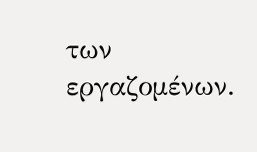των εργαζομένων.